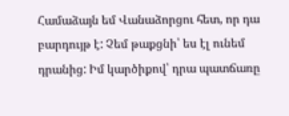Համաձայն եմ Վանաձորցու հետ, որ դա բարդույթ է: Չեմ թաքցնի՝ ես էլ ունեմ դրանից: Իմ կարծիքով՝ դրա պատճառը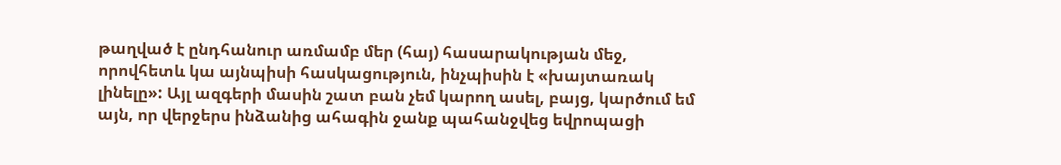թաղված է ընդհանուր առմամբ մեր (հայ) հասարակության մեջ, որովհետև կա այնպիսի հասկացություն, ինչպիսին է «խայտառակ լինելը»: Այլ ազգերի մասին շատ բան չեմ կարող ասել, բայց, կարծում եմ այն, որ վերջերս ինձանից ահագին ջանք պահանջվեց եվրոպացի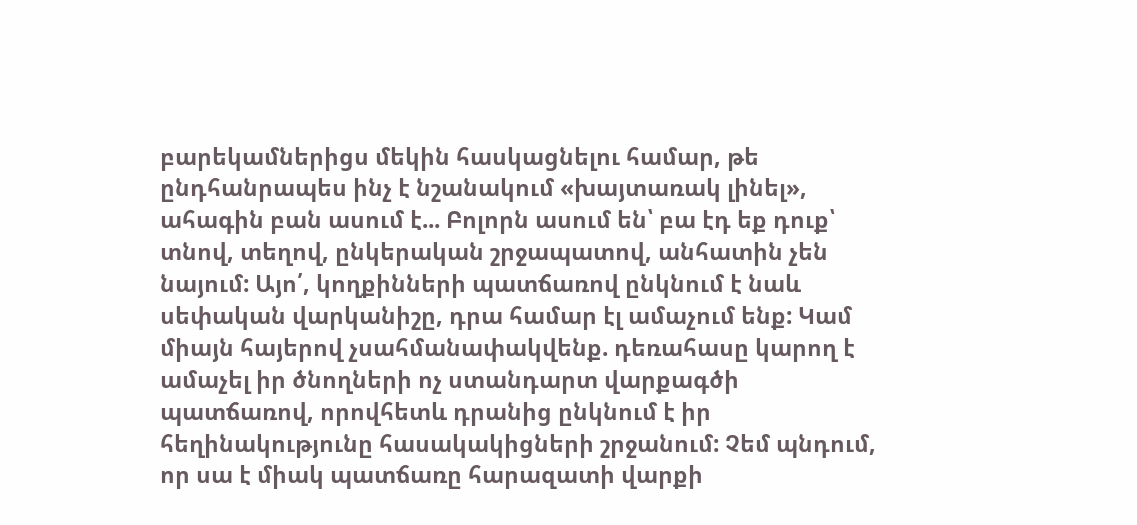բարեկամներիցս մեկին հասկացնելու համար, թե ընդհանրապես ինչ է նշանակում «խայտառակ լինել», ահագին բան ասում է... Բոլորն ասում են՝ բա էդ եք դուք՝ տնով, տեղով, ընկերական շրջապատով, անհատին չեն նայում: Այո՛, կողքինների պատճառով ընկնում է նաև սեփական վարկանիշը, դրա համար էլ ամաչում ենք: Կամ միայն հայերով չսահմանափակվենք. դեռահասը կարող է ամաչել իր ծնողների ոչ ստանդարտ վարքագծի պատճառով, որովհետև դրանից ընկնում է իր հեղինակությունը հասակակիցների շրջանում: Չեմ պնդում, որ սա է միակ պատճառը հարազատի վարքի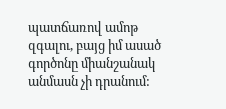պատճառով ամոթ զգալու, բայց իմ ասած գործոնը միանշանակ անմասն չի դրանում: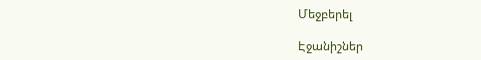Մեջբերել

Էջանիշներ